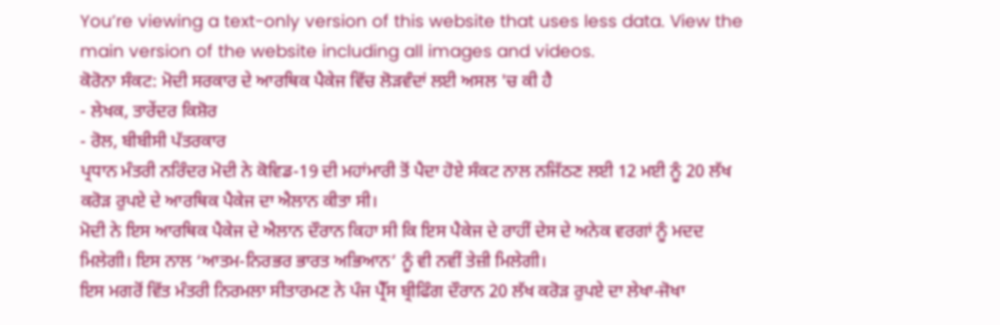You’re viewing a text-only version of this website that uses less data. View the main version of the website including all images and videos.
ਕੋਰੋਨਾ ਸੰਕਟ: ਮੋਦੀ ਸਰਕਾਰ ਦੇ ਆਰਥਿਕ ਪੈਕੇਜ ਵਿੱਚ ਲੋੜਵੰਦਾਂ ਲਈ ਅਸਲ 'ਚ ਕੀ ਹੈ
- ਲੇਖਕ, ਤਾਰੇਂਦਰ ਕਿਸ਼ੋਰ
- ਰੋਲ, ਬੀਬੀਸੀ ਪੱਤਰਕਾਰ
ਪ੍ਰਧਾਨ ਮੰਤਰੀ ਨਰਿੰਦਰ ਮੋਦੀ ਨੇ ਕੋਵਿਡ-19 ਦੀ ਮਹਾਂਮਾਰੀ ਤੋਂ ਪੈਦਾ ਹੋਏ ਸੰਕਟ ਨਾਲ ਨਜਿੱਠਣ ਲਈ 12 ਮਈ ਨੂੰ 20 ਲੱਖ ਕਰੋੜ ਰੁਪਏ ਦੇ ਆਰਥਿਕ ਪੈਕੇਜ ਦਾ ਐਲਾਨ ਕੀਤਾ ਸੀ।
ਮੋਦੀ ਨੇ ਇਸ ਆਰਥਿਕ ਪੈਕੇਜ ਦੇ ਐਲਾਨ ਦੌਰਾਨ ਕਿਹਾ ਸੀ ਕਿ ਇਸ ਪੈਕੇਜ ਦੇ ਰਾਹੀਂ ਦੇਸ ਦੇ ਅਨੇਕ ਵਰਗਾਂ ਨੂੰ ਮਦਦ ਮਿਲੇਗੀ। ਇਸ ਨਾਲ ‘ਆਤਮ-ਨਿਰਭਰ ਭਾਰਤ ਅਭਿਆਨ’ ਨੂੰ ਵੀ ਨਵੀਂ ਤੇਜ਼ੀ ਮਿਲੇਗੀ।
ਇਸ ਮਗਰੋਂ ਵਿੱਤ ਮੰਤਰੀ ਨਿਰਮਲਾ ਸੀਤਾਰਮਣ ਨੇ ਪੰਜ ਪ੍ਰੈੱਸ ਬ੍ਰੀਫਿੰਗ ਦੌਰਾਨ 20 ਲੱਖ ਕਰੋੜ ਰੁਪਏ ਦਾ ਲੇਖਾ-ਜੋਖਾ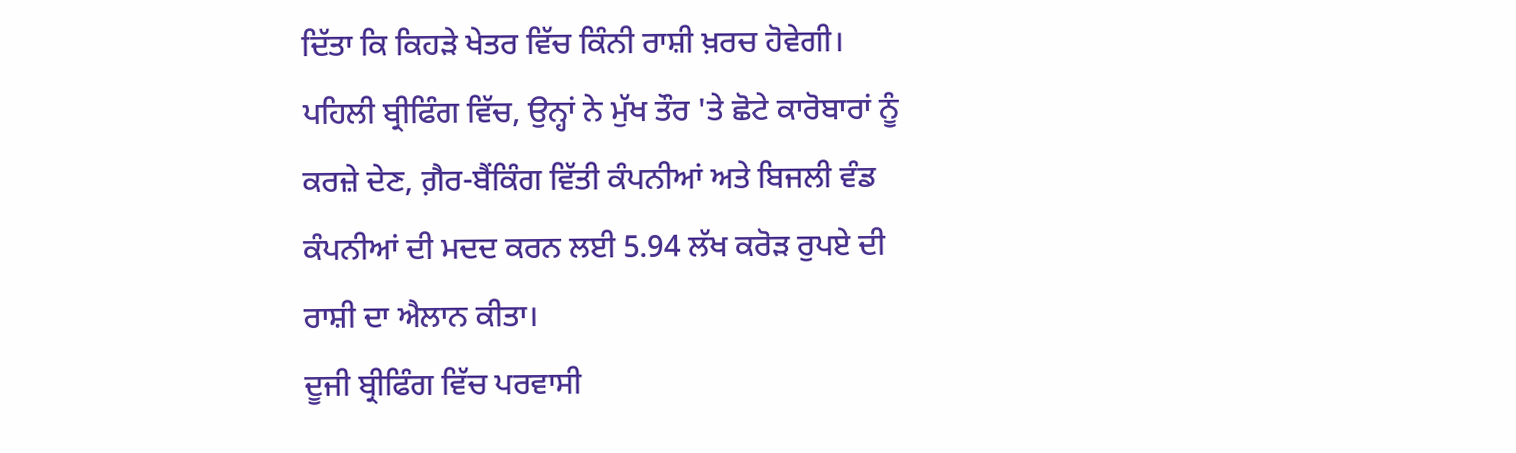ਦਿੱਤਾ ਕਿ ਕਿਹੜੇ ਖੇਤਰ ਵਿੱਚ ਕਿੰਨੀ ਰਾਸ਼ੀ ਖ਼ਰਚ ਹੋਵੇਗੀ।
ਪਹਿਲੀ ਬ੍ਰੀਫਿੰਗ ਵਿੱਚ, ਉਨ੍ਹਾਂ ਨੇ ਮੁੱਖ ਤੌਰ 'ਤੇ ਛੋਟੇ ਕਾਰੋਬਾਰਾਂ ਨੂੰ ਕਰਜ਼ੇ ਦੇਣ, ਗ਼ੈਰ-ਬੈਂਕਿੰਗ ਵਿੱਤੀ ਕੰਪਨੀਆਂ ਅਤੇ ਬਿਜਲੀ ਵੰਡ ਕੰਪਨੀਆਂ ਦੀ ਮਦਦ ਕਰਨ ਲਈ 5.94 ਲੱਖ ਕਰੋੜ ਰੁਪਏ ਦੀ ਰਾਸ਼ੀ ਦਾ ਐਲਾਨ ਕੀਤਾ।
ਦੂਜੀ ਬ੍ਰੀਫਿੰਗ ਵਿੱਚ ਪਰਵਾਸੀ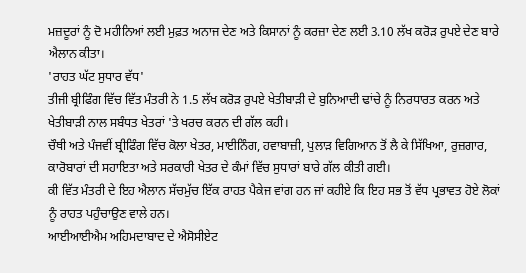ਮਜ਼ਦੂਰਾਂ ਨੂੰ ਦੋ ਮਹੀਨਿਆਂ ਲਈ ਮੁਫ਼ਤ ਅਨਾਜ ਦੇਣ ਅਤੇ ਕਿਸਾਨਾਂ ਨੂੰ ਕਰਜ਼ਾ ਦੇਣ ਲਈ 3.10 ਲੱਖ ਕਰੋੜ ਰੁਪਏ ਦੇਣ ਬਾਰੇ ਐਲਾਨ ਕੀਤਾ।
'ਰਾਹਤ ਘੱਟ ਸੁਧਾਰ ਵੱਧ'
ਤੀਜੀ ਬ੍ਰੀਫਿੰਗ ਵਿੱਚ ਵਿੱਤ ਮੰਤਰੀ ਨੇ 1.5 ਲੱਖ ਕਰੋੜ ਰੁਪਏ ਖੇਤੀਬਾੜੀ ਦੇ ਬੁਨਿਆਦੀ ਢਾਂਚੇ ਨੂੰ ਨਿਰਧਾਰਤ ਕਰਨ ਅਤੇ ਖੇਤੀਬਾੜੀ ਨਾਲ ਸਬੰਧਤ ਖੇਤਰਾਂ 'ਤੇ ਖਰਚ ਕਰਨ ਦੀ ਗੱਲ ਕਹੀ।
ਚੌਥੀ ਅਤੇ ਪੰਜਵੀਂ ਬ੍ਰੀਫਿੰਗ ਵਿੱਚ ਕੋਲਾ ਖੇਤਰ, ਮਾਈਨਿੰਗ, ਹਵਾਬਾਜ਼ੀ, ਪੁਲਾੜ ਵਿਗਿਆਨ ਤੋਂ ਲੈ ਕੇ ਸਿੱਖਿਆ, ਰੁਜ਼ਗਾਰ, ਕਾਰੋਬਾਰਾਂ ਦੀ ਸਹਾਇਤਾ ਅਤੇ ਸਰਕਾਰੀ ਖੇਤਰ ਦੇ ਕੰਮਾਂ ਵਿੱਚ ਸੁਧਾਰਾਂ ਬਾਰੇ ਗੱਲ ਕੀਤੀ ਗਈ।
ਕੀ ਵਿੱਤ ਮੰਤਰੀ ਦੇ ਇਹ ਐਲਾਨ ਸੱਚਮੁੱਚ ਇੱਕ ਰਾਹਤ ਪੈਕੇਜ ਵਾਂਗ ਹਨ ਜਾਂ ਕਹੀਏ ਕਿ ਇਹ ਸਭ ਤੋਂ ਵੱਧ ਪ੍ਰਭਾਵਤ ਹੋਏ ਲੋਕਾਂ ਨੂੰ ਰਾਹਤ ਪਹੁੰਚਾਉਣ ਵਾਲੇ ਹਨ।
ਆਈਆਈਐਮ ਅਹਿਮਦਾਬਾਦ ਦੇ ਐਸੋਸੀਏਟ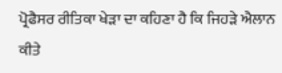ਪ੍ਰੋਫੈਸਰ ਰੀਤਿਕਾ ਖੇੜਾ ਦਾ ਕਹਿਣਾ ਹੈ ਕਿ ਜਿਹੜੇ ਐਲਾਨ ਕੀਤੇ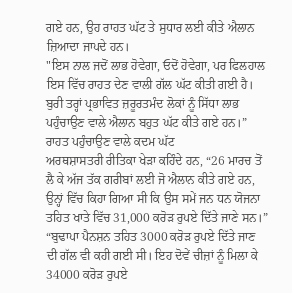ਗਏ ਹਨ, ਉਹ ਰਾਹਤ ਘੱਟ ਤੇ ਸੁਧਾਰ ਲਈ ਕੀਤੇ ਐਲਾਨ ਜ਼ਿਆਦਾ ਜਾਪਦੇ ਹਨ।
"ਇਸ ਨਾਲ ਜਦੋਂ ਲਾਭ ਹੋਵੇਗਾ, ਓਦੋਂ ਹੋਵੇਗਾ, ਪਰ ਫਿਲਹਾਲ ਇਸ ਵਿੱਚ ਰਾਹਤ ਦੇਣ ਵਾਲੀ ਗੱਲ ਘੱਟ ਕੀਤੀ ਗਈ ਹੈ। ਬੁਰੀ ਤਰ੍ਹਾਂ ਪ੍ਰਭਾਵਿਤ ਜ਼ਰੂਰਤਮੰਦ ਲੋਕਾਂ ਨੂੰ ਸਿੱਧਾ ਲਾਭ ਪਹੁੰਚਾਉਣ ਵਾਲੇ ਐਲਾਨ ਬਹੁਤ ਘੱਟ ਕੀਤੇ ਗਏ ਹਨ।”
ਰਾਹਤ ਪਹੁੰਚਾਉਣ ਵਾਲੇ ਕਦਮ ਘੱਟ
ਅਰਥਸ਼ਾਸਤਰੀ ਰੀਤਿਕਾ ਖੇੜਾ ਕਹਿੰਦੇ ਹਨ, “26 ਮਾਰਚ ਤੋਂ ਲੈ ਕੇ ਅੱਜ ਤੱਕ ਗਰੀਬਾਂ ਲਈ ਜੋ ਐਲਾਨ ਕੀਤੇ ਗਏ ਹਨ, ਉਨ੍ਹਾਂ ਵਿੱਚ ਕਿਹਾ ਗਿਆ ਸੀ ਕਿ ਉਸ ਸਮੇਂ ਜਨ ਧਨ ਯੋਜਨਾ ਤਹਿਤ ਖਾਤੇ ਵਿੱਚ 31,000 ਕਰੋੜ ਰੁਪਏ ਦਿੱਤੇ ਜਾਣੇ ਸਨ।”
“ਬੁਢਾਪਾ ਪੈਨਸ਼ਨ ਤਹਿਤ 3000 ਕਰੋੜ ਰੁਪਏ ਦਿੱਤੇ ਜਾਣ ਦੀ ਗੱਲ ਵੀ ਕਹੀ ਗਈ ਸੀ। ਇਹ ਦੋਵੇਂ ਚੀਜ਼ਾਂ ਨੂੰ ਮਿਲਾ ਕੇ 34000 ਕਰੋੜ ਰੁਪਏ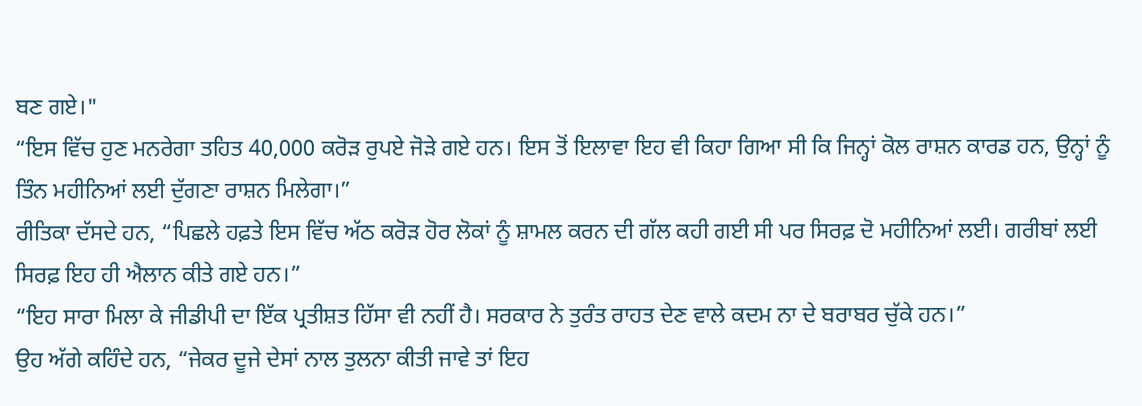ਬਣ ਗਏ।"
“ਇਸ ਵਿੱਚ ਹੁਣ ਮਨਰੇਗਾ ਤਹਿਤ 40,000 ਕਰੋੜ ਰੁਪਏ ਜੋੜੇ ਗਏ ਹਨ। ਇਸ ਤੋਂ ਇਲਾਵਾ ਇਹ ਵੀ ਕਿਹਾ ਗਿਆ ਸੀ ਕਿ ਜਿਨ੍ਹਾਂ ਕੋਲ ਰਾਸ਼ਨ ਕਾਰਡ ਹਨ, ਉਨ੍ਹਾਂ ਨੂੰ ਤਿੰਨ ਮਹੀਨਿਆਂ ਲਈ ਦੁੱਗਣਾ ਰਾਸ਼ਨ ਮਿਲੇਗਾ।”
ਰੀਤਿਕਾ ਦੱਸਦੇ ਹਨ, “ਪਿਛਲੇ ਹਫ਼ਤੇ ਇਸ ਵਿੱਚ ਅੱਠ ਕਰੋੜ ਹੋਰ ਲੋਕਾਂ ਨੂੰ ਸ਼ਾਮਲ ਕਰਨ ਦੀ ਗੱਲ ਕਹੀ ਗਈ ਸੀ ਪਰ ਸਿਰਫ਼ ਦੋ ਮਹੀਨਿਆਂ ਲਈ। ਗਰੀਬਾਂ ਲਈ ਸਿਰਫ਼ ਇਹ ਹੀ ਐਲਾਨ ਕੀਤੇ ਗਏ ਹਨ।”
“ਇਹ ਸਾਰਾ ਮਿਲਾ ਕੇ ਜੀਡੀਪੀ ਦਾ ਇੱਕ ਪ੍ਰਤੀਸ਼ਤ ਹਿੱਸਾ ਵੀ ਨਹੀਂ ਹੈ। ਸਰਕਾਰ ਨੇ ਤੁਰੰਤ ਰਾਹਤ ਦੇਣ ਵਾਲੇ ਕਦਮ ਨਾ ਦੇ ਬਰਾਬਰ ਚੁੱਕੇ ਹਨ।”
ਉਹ ਅੱਗੇ ਕਹਿੰਦੇ ਹਨ, “ਜੇਕਰ ਦੂਜੇ ਦੇਸਾਂ ਨਾਲ ਤੁਲਨਾ ਕੀਤੀ ਜਾਵੇ ਤਾਂ ਇਹ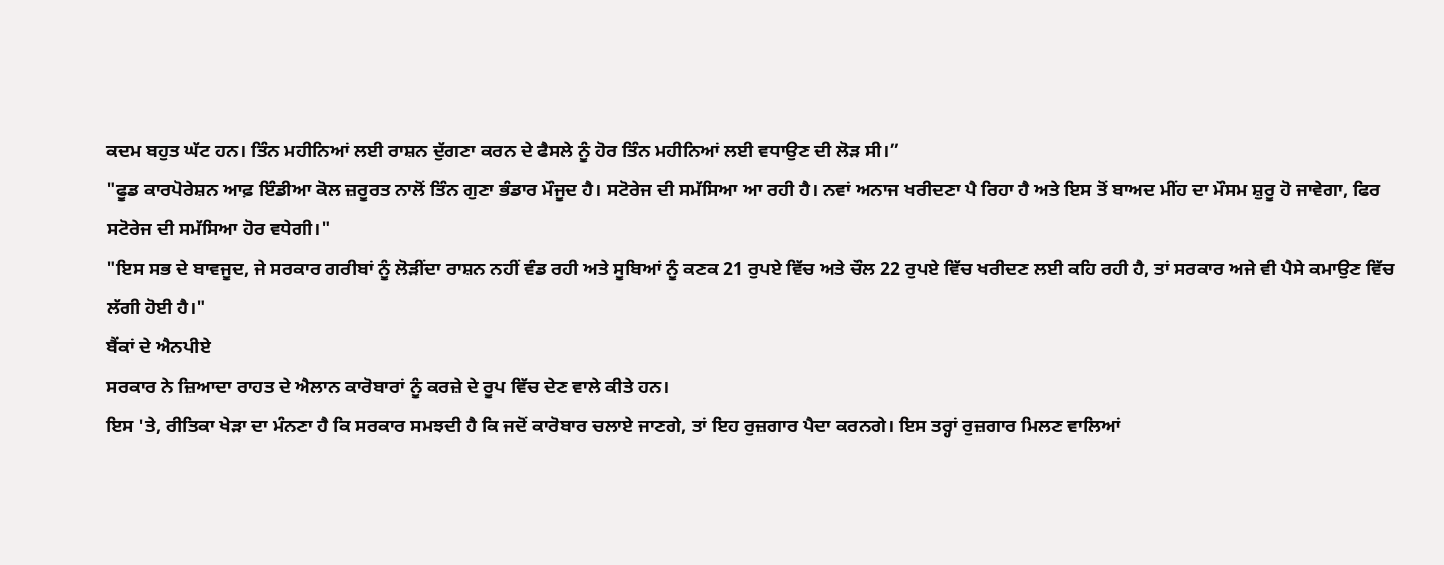ਕਦਮ ਬਹੁਤ ਘੱਟ ਹਨ। ਤਿੰਨ ਮਹੀਨਿਆਂ ਲਈ ਰਾਸ਼ਨ ਦੁੱਗਣਾ ਕਰਨ ਦੇ ਫੈਸਲੇ ਨੂੰ ਹੋਰ ਤਿੰਨ ਮਹੀਨਿਆਂ ਲਈ ਵਧਾਉਣ ਦੀ ਲੋੜ ਸੀ।”
"ਫੂਡ ਕਾਰਪੋਰੇਸ਼ਨ ਆਫ਼ ਇੰਡੀਆ ਕੋਲ ਜ਼ਰੂਰਤ ਨਾਲੋਂ ਤਿੰਨ ਗੁਣਾ ਭੰਡਾਰ ਮੌਜੂਦ ਹੈ। ਸਟੋਰੇਜ ਦੀ ਸਮੱਸਿਆ ਆ ਰਹੀ ਹੈ। ਨਵਾਂ ਅਨਾਜ ਖਰੀਦਣਾ ਪੈ ਰਿਹਾ ਹੈ ਅਤੇ ਇਸ ਤੋਂ ਬਾਅਦ ਮੀਂਹ ਦਾ ਮੌਸਮ ਸ਼ੁਰੂ ਹੋ ਜਾਵੇਗਾ, ਫਿਰ ਸਟੋਰੇਜ ਦੀ ਸਮੱਸਿਆ ਹੋਰ ਵਧੇਗੀ।"
"ਇਸ ਸਭ ਦੇ ਬਾਵਜੂਦ, ਜੇ ਸਰਕਾਰ ਗਰੀਬਾਂ ਨੂੰ ਲੋੜੀਂਦਾ ਰਾਸ਼ਨ ਨਹੀਂ ਵੰਡ ਰਹੀ ਅਤੇ ਸੂਬਿਆਂ ਨੂੰ ਕਣਕ 21 ਰੁਪਏ ਵਿੱਚ ਅਤੇ ਚੌਲ 22 ਰੁਪਏ ਵਿੱਚ ਖਰੀਦਣ ਲਈ ਕਹਿ ਰਹੀ ਹੈ, ਤਾਂ ਸਰਕਾਰ ਅਜੇ ਵੀ ਪੈਸੇ ਕਮਾਉਣ ਵਿੱਚ ਲੱਗੀ ਹੋਈ ਹੈ।"
ਬੈਂਕਾਂ ਦੇ ਐਨਪੀਏ
ਸਰਕਾਰ ਨੇ ਜ਼ਿਆਦਾ ਰਾਹਤ ਦੇ ਐਲਾਨ ਕਾਰੋਬਾਰਾਂ ਨੂੰ ਕਰਜ਼ੇ ਦੇ ਰੂਪ ਵਿੱਚ ਦੇਣ ਵਾਲੇ ਕੀਤੇ ਹਨ।
ਇਸ 'ਤੇ, ਰੀਤਿਕਾ ਖੇੜਾ ਦਾ ਮੰਨਣਾ ਹੈ ਕਿ ਸਰਕਾਰ ਸਮਝਦੀ ਹੈ ਕਿ ਜਦੋਂ ਕਾਰੋਬਾਰ ਚਲਾਏ ਜਾਣਗੇ, ਤਾਂ ਇਹ ਰੁਜ਼ਗਾਰ ਪੈਦਾ ਕਰਨਗੇ। ਇਸ ਤਰ੍ਹਾਂ ਰੁਜ਼ਗਾਰ ਮਿਲਣ ਵਾਲਿਆਂ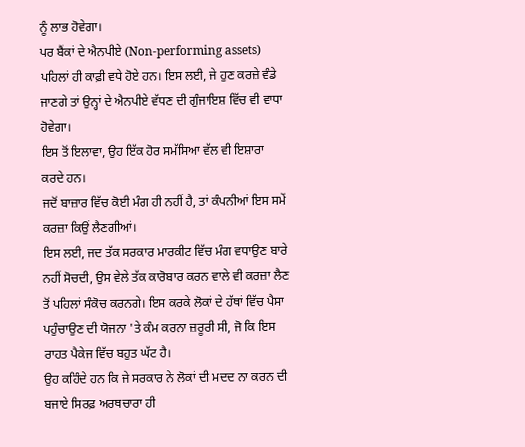ਨੂੰ ਲਾਭ ਹੋਵੇਗਾ।
ਪਰ ਬੈਂਕਾਂ ਦੇ ਐਨਪੀਏ (Non-performing assets) ਪਹਿਲਾਂ ਹੀ ਕਾਫ਼ੀ ਵਧੇ ਹੋਏ ਹਨ। ਇਸ ਲਈ, ਜੇ ਹੁਣ ਕਰਜ਼ੇ ਵੰਡੇ ਜਾਣਗੇ ਤਾਂ ਉਨ੍ਹਾਂ ਦੇ ਐਨਪੀਏ ਵੱਧਣ ਦੀ ਗੁੰਜਾਇਸ਼ ਵਿੱਚ ਵੀ ਵਾਧਾ ਹੋਵੇਗਾ।
ਇਸ ਤੋਂ ਇਲਾਵਾ, ਉਹ ਇੱਕ ਹੋਰ ਸਮੱਸਿਆ ਵੱਲ ਵੀ ਇਸ਼ਾਰਾ ਕਰਦੇ ਹਨ।
ਜਦੋਂ ਬਾਜ਼ਾਰ ਵਿੱਚ ਕੋਈ ਮੰਗ ਹੀ ਨਹੀਂ ਹੈ, ਤਾਂ ਕੰਪਨੀਆਂ ਇਸ ਸਮੇਂ ਕਰਜ਼ਾ ਕਿਉਂ ਲੈਣਗੀਆਂ।
ਇਸ ਲਈ, ਜਦ ਤੱਕ ਸਰਕਾਰ ਮਾਰਕੀਟ ਵਿੱਚ ਮੰਗ ਵਧਾਉਣ ਬਾਰੇ ਨਹੀਂ ਸੋਚਦੀ, ਉਸ ਵੇਲੇ ਤੱਕ ਕਾਰੋਬਾਰ ਕਰਨ ਵਾਲੇ ਵੀ ਕਰਜ਼ਾ ਲੈਣ ਤੋਂ ਪਹਿਲਾਂ ਸੰਕੋਚ ਕਰਨਗੇ। ਇਸ ਕਰਕੇ ਲੋਕਾਂ ਦੇ ਹੱਥਾਂ ਵਿੱਚ ਪੈਸਾ ਪਹੁੰਚਾਉਣ ਦੀ ਯੋਜਨਾ 'ਤੇ ਕੰਮ ਕਰਨਾ ਜ਼ਰੂਰੀ ਸੀ, ਜੋ ਕਿ ਇਸ ਰਾਹਤ ਪੈਕੇਜ ਵਿੱਚ ਬਹੁਤ ਘੱਟ ਹੈ।
ਉਹ ਕਹਿੰਦੇ ਹਨ ਕਿ ਜੇ ਸਰਕਾਰ ਨੇ ਲੋਕਾਂ ਦੀ ਮਦਦ ਨਾ ਕਰਨ ਦੀ ਬਜਾਏ ਸਿਰਫ਼ ਅਰਥਚਾਰਾ ਹੀ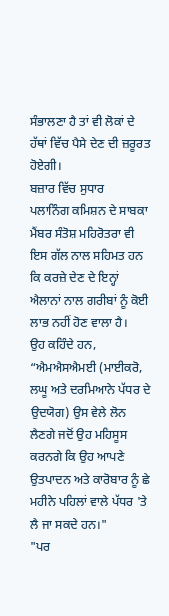ਸੰਭਾਲਣਾ ਹੈ ਤਾਂ ਵੀ ਲੋਕਾਂ ਦੇ ਹੱਥਾਂ ਵਿੱਚ ਪੈਸੇ ਦੇਣ ਦੀ ਜ਼ਰੂਰਤ ਹੋਏਗੀ।
ਬਜ਼ਾਰ ਵਿੱਚ ਸੁਧਾਰ
ਪਲਾਨਿੰਗ ਕਮਿਸ਼ਨ ਦੇ ਸਾਬਕਾ ਮੈਂਬਰ ਸੰਤੋਸ਼ ਮਹਿਰੋਤਰਾ ਵੀ ਇਸ ਗੱਲ ਨਾਲ ਸਹਿਮਤ ਹਨ ਕਿ ਕਰਜ਼ੇ ਦੇਣ ਦੇ ਇਨ੍ਹਾਂ ਐਲਾਨਾਂ ਨਾਲ ਗਰੀਬਾਂ ਨੂੰ ਕੋਈ ਲਾਭ ਨਹੀਂ ਹੋਣ ਵਾਲਾ ਹੈ।
ਉਹ ਕਹਿੰਦੇ ਹਨ, “ਐਮਐਸਐਮਈ (ਮਾਈਕਰੋ, ਲਘੂ ਅਤੇ ਦਰਮਿਆਨੇ ਪੱਧਰ ਦੇ ਉਦਯੋਗ) ਉਸ ਵੇਲੇ ਲੋਨ ਲੈਣਗੇ ਜਦੋਂ ਉਹ ਮਹਿਸੂਸ ਕਰਨਗੇ ਕਿ ਉਹ ਆਪਣੇ ਉਤਪਾਦਨ ਅਤੇ ਕਾਰੋਬਾਰ ਨੂੰ ਛੇ ਮਹੀਨੇ ਪਹਿਲਾਂ ਵਾਲੇ ਪੱਧਰ 'ਤੇ ਲੈ ਜਾ ਸਕਦੇ ਹਨ।"
"ਪਰ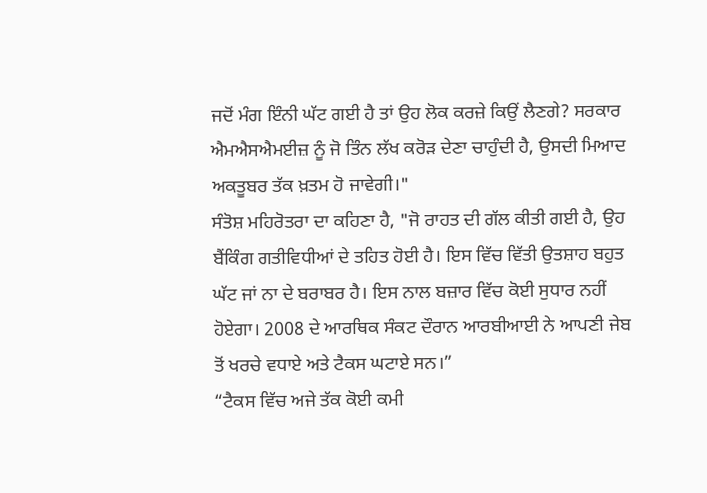ਜਦੋਂ ਮੰਗ ਇੰਨੀ ਘੱਟ ਗਈ ਹੈ ਤਾਂ ਉਹ ਲੋਕ ਕਰਜ਼ੇ ਕਿਉਂ ਲੈਣਗੇ? ਸਰਕਾਰ ਐਮਐਸਐਮਈਜ਼ ਨੂੰ ਜੋ ਤਿੰਨ ਲੱਖ ਕਰੋੜ ਦੇਣਾ ਚਾਹੁੰਦੀ ਹੈ, ਉਸਦੀ ਮਿਆਦ ਅਕਤੂਬਰ ਤੱਕ ਖ਼ਤਮ ਹੋ ਜਾਵੇਗੀ।"
ਸੰਤੋਸ਼ ਮਹਿਰੋਤਰਾ ਦਾ ਕਹਿਣਾ ਹੈ, "ਜੋ ਰਾਹਤ ਦੀ ਗੱਲ ਕੀਤੀ ਗਈ ਹੈ, ਉਹ ਬੈਂਕਿੰਗ ਗਤੀਵਿਧੀਆਂ ਦੇ ਤਹਿਤ ਹੋਈ ਹੈ। ਇਸ ਵਿੱਚ ਵਿੱਤੀ ਉਤਸ਼ਾਹ ਬਹੁਤ ਘੱਟ ਜਾਂ ਨਾ ਦੇ ਬਰਾਬਰ ਹੈ। ਇਸ ਨਾਲ ਬਜ਼ਾਰ ਵਿੱਚ ਕੋਈ ਸੁਧਾਰ ਨਹੀਂ ਹੋਏਗਾ। 2008 ਦੇ ਆਰਥਿਕ ਸੰਕਟ ਦੌਰਾਨ ਆਰਬੀਆਈ ਨੇ ਆਪਣੀ ਜੇਬ ਤੋਂ ਖਰਚੇ ਵਧਾਏ ਅਤੇ ਟੈਕਸ ਘਟਾਏ ਸਨ।”
“ਟੈਕਸ ਵਿੱਚ ਅਜੇ ਤੱਕ ਕੋਈ ਕਮੀ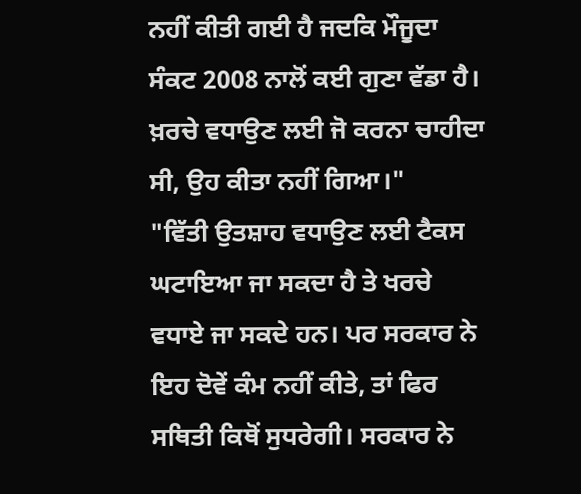ਨਹੀਂ ਕੀਤੀ ਗਈ ਹੈ ਜਦਕਿ ਮੌਜੂਦਾ ਸੰਕਟ 2008 ਨਾਲੋਂ ਕਈ ਗੁਣਾ ਵੱਡਾ ਹੈ। ਖ਼ਰਚੇ ਵਧਾਉਣ ਲਈ ਜੋ ਕਰਨਾ ਚਾਹੀਦਾ ਸੀ, ਉਹ ਕੀਤਾ ਨਹੀਂ ਗਿਆ।"
"ਵਿੱਤੀ ਉਤਸ਼ਾਹ ਵਧਾਉਣ ਲਈ ਟੈਕਸ ਘਟਾਇਆ ਜਾ ਸਕਦਾ ਹੈ ਤੇ ਖਰਚੇ ਵਧਾਏ ਜਾ ਸਕਦੇ ਹਨ। ਪਰ ਸਰਕਾਰ ਨੇ ਇਹ ਦੋਵੇਂ ਕੰਮ ਨਹੀਂ ਕੀਤੇ, ਤਾਂ ਫਿਰ ਸਥਿਤੀ ਕਿਥੋਂ ਸੁਧਰੇਗੀ। ਸਰਕਾਰ ਨੇ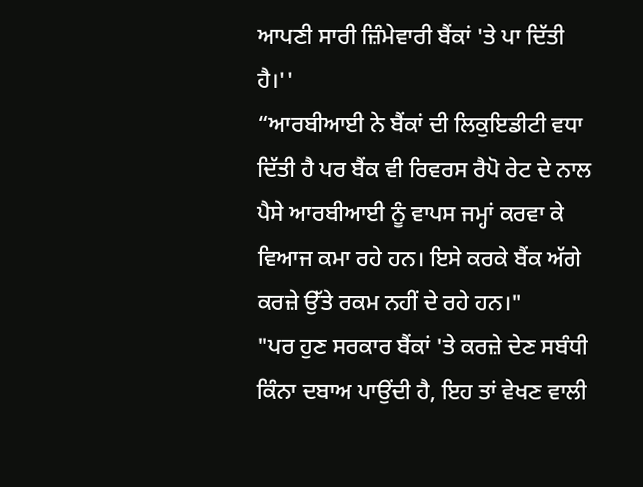ਆਪਣੀ ਸਾਰੀ ਜ਼ਿੰਮੇਵਾਰੀ ਬੈਂਕਾਂ 'ਤੇ ਪਾ ਦਿੱਤੀ ਹੈ।''
“ਆਰਬੀਆਈ ਨੇ ਬੈਂਕਾਂ ਦੀ ਲਿਕੁਇਡੀਟੀ ਵਧਾ ਦਿੱਤੀ ਹੈ ਪਰ ਬੈਂਕ ਵੀ ਰਿਵਰਸ ਰੈਪੋ ਰੇਟ ਦੇ ਨਾਲ ਪੈਸੇ ਆਰਬੀਆਈ ਨੂੰ ਵਾਪਸ ਜਮ੍ਹਾਂ ਕਰਵਾ ਕੇ ਵਿਆਜ ਕਮਾ ਰਹੇ ਹਨ। ਇਸੇ ਕਰਕੇ ਬੈਂਕ ਅੱਗੇ ਕਰਜ਼ੇ ਉੱਤੇ ਰਕਮ ਨਹੀਂ ਦੇ ਰਹੇ ਹਨ।"
"ਪਰ ਹੁਣ ਸਰਕਾਰ ਬੈਂਕਾਂ 'ਤੇ ਕਰਜ਼ੇ ਦੇਣ ਸਬੰਧੀ ਕਿੰਨਾ ਦਬਾਅ ਪਾਉਂਦੀ ਹੈ, ਇਹ ਤਾਂ ਵੇਖਣ ਵਾਲੀ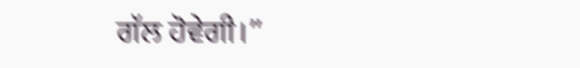ਗੱਲ ਹੋਵੇਗੀ।”